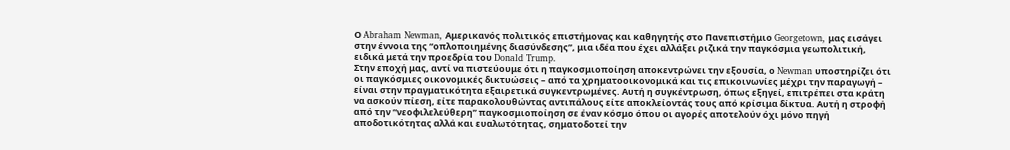Ο Abraham Newman, Αμερικανός πολιτικός επιστήμονας και καθηγητής στο Πανεπιστήμιο Georgetown, μας εισάγει στην έννοια της “οπλοποιημένης διασύνδεσης”, μια ιδέα που έχει αλλάξει ριζικά την παγκόσμια γεωπολιτική, ειδικά μετά την προεδρία του Donald Trump.
Στην εποχή μας, αντί να πιστεύουμε ότι η παγκοσμιοποίηση αποκεντρώνει την εξουσία, ο Newman υποστηρίζει ότι οι παγκόσμιες οικονομικές δικτυώσεις – από τα χρηματοοικονομικά και τις επικοινωνίες μέχρι την παραγωγή – είναι στην πραγματικότητα εξαιρετικά συγκεντρωμένες. Αυτή η συγκέντρωση, όπως εξηγεί, επιτρέπει στα κράτη να ασκούν πίεση, είτε παρακολουθώντας αντιπάλους είτε αποκλείοντάς τους από κρίσιμα δίκτυα. Αυτή η στροφή από την “νεοφιλελεύθερη” παγκοσμιοποίηση σε έναν κόσμο όπου οι αγορές αποτελούν όχι μόνο πηγή αποδοτικότητας αλλά και ευαλωτότητας, σηματοδοτεί την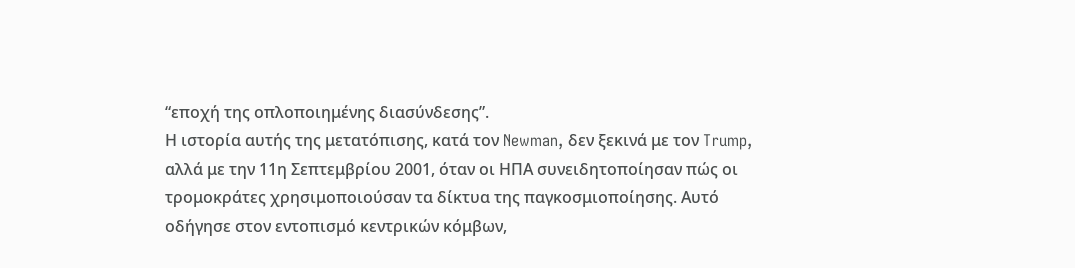“εποχή της οπλοποιημένης διασύνδεσης”.
Η ιστορία αυτής της μετατόπισης, κατά τον Newman, δεν ξεκινά με τον Trump, αλλά με την 11η Σεπτεμβρίου 2001, όταν οι ΗΠΑ συνειδητοποίησαν πώς οι τρομοκράτες χρησιμοποιούσαν τα δίκτυα της παγκοσμιοποίησης. Αυτό οδήγησε στον εντοπισμό κεντρικών κόμβων,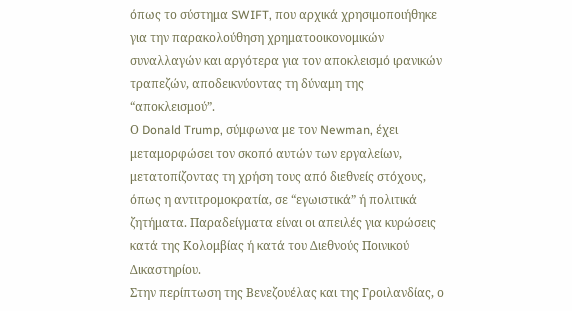όπως το σύστημα SWIFT, που αρχικά χρησιμοποιήθηκε για την παρακολούθηση χρηματοοικονομικών συναλλαγών και αργότερα για τον αποκλεισμό ιρανικών τραπεζών, αποδεικνύοντας τη δύναμη της “αποκλεισμού”.
Ο Donald Trump, σύμφωνα με τον Newman, έχει μεταμορφώσει τον σκοπό αυτών των εργαλείων, μετατοπίζοντας τη χρήση τους από διεθνείς στόχους, όπως η αντιτρομοκρατία, σε “εγωιστικά” ή πολιτικά ζητήματα. Παραδείγματα είναι οι απειλές για κυρώσεις κατά της Κολομβίας ή κατά του Διεθνούς Ποινικού Δικαστηρίου.
Στην περίπτωση της Βενεζουέλας και της Γροιλανδίας, ο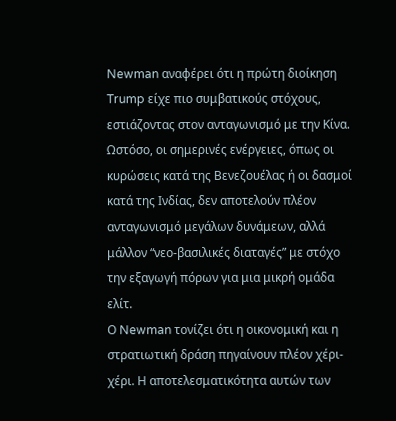Newman αναφέρει ότι η πρώτη διοίκηση Trump είχε πιο συμβατικούς στόχους, εστιάζοντας στον ανταγωνισμό με την Κίνα. Ωστόσο, οι σημερινές ενέργειες, όπως οι κυρώσεις κατά της Βενεζουέλας ή οι δασμοί κατά της Ινδίας, δεν αποτελούν πλέον ανταγωνισμό μεγάλων δυνάμεων, αλλά μάλλον “νεο-βασιλικές διαταγές” με στόχο την εξαγωγή πόρων για μια μικρή ομάδα ελίτ.
Ο Newman τονίζει ότι η οικονομική και η στρατιωτική δράση πηγαίνουν πλέον χέρι-χέρι. Η αποτελεσματικότητα αυτών των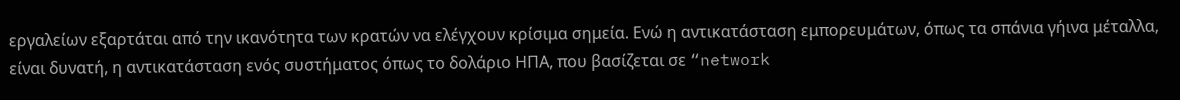εργαλείων εξαρτάται από την ικανότητα των κρατών να ελέγχουν κρίσιμα σημεία. Ενώ η αντικατάσταση εμπορευμάτων, όπως τα σπάνια γήινα μέταλλα, είναι δυνατή, η αντικατάσταση ενός συστήματος όπως το δολάριο ΗΠΑ, που βασίζεται σε “network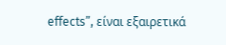effects”, είναι εξαιρετικά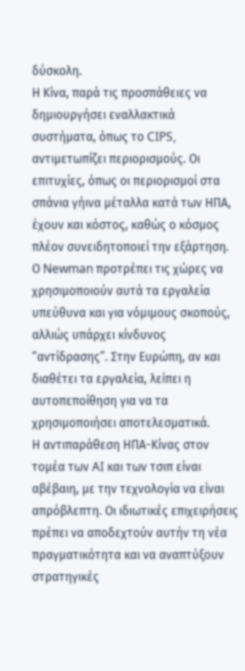δύσκολη.
Η Κίνα, παρά τις προσπάθειες να δημιουργήσει εναλλακτικά συστήματα, όπως το CIPS, αντιμετωπίζει περιορισμούς. Οι επιτυχίες, όπως οι περιορισμοί στα σπάνια γήινα μέταλλα κατά των ΗΠΑ, έχουν και κόστος, καθώς ο κόσμος πλέον συνειδητοποιεί την εξάρτηση.
Ο Newman προτρέπει τις χώρες να χρησιμοποιούν αυτά τα εργαλεία υπεύθυνα και για νόμιμους σκοπούς, αλλιώς υπάρχει κίνδυνος “αντίδρασης”. Στην Ευρώπη, αν και διαθέτει τα εργαλεία, λείπει η αυτοπεποίθηση για να τα χρησιμοποιήσει αποτελεσματικά.
Η αντιπαράθεση ΗΠΑ-Κίνας στον τομέα των AI και των τσιπ είναι αβέβαιη, με την τεχνολογία να είναι απρόβλεπτη. Οι ιδιωτικές επιχειρήσεις πρέπει να αποδεχτούν αυτήν τη νέα πραγματικότητα και να αναπτύξουν στρατηγικές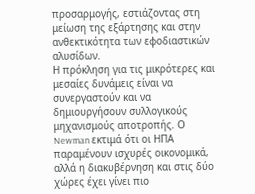προσαρμογής, εστιάζοντας στη μείωση της εξάρτησης και στην ανθεκτικότητα των εφοδιαστικών αλυσίδων.
Η πρόκληση για τις μικρότερες και μεσαίες δυνάμεις είναι να συνεργαστούν και να δημιουργήσουν συλλογικούς μηχανισμούς αποτροπής. Ο Newman εκτιμά ότι οι ΗΠΑ παραμένουν ισχυρές οικονομικά, αλλά η διακυβέρνηση και στις δύο χώρες έχει γίνει πιο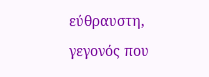εύθραυστη, γεγονός που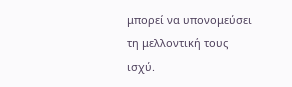μπορεί να υπονομεύσει τη μελλοντική τους ισχύ.